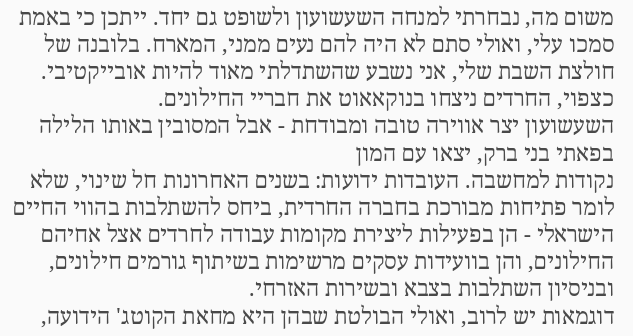משום מה, נבחרתי למנחה השעשועון ולשופט גם יחד. ייתכן כי באמת סמכו עלי, ואולי סתם לא היה להם נעים ממני, המארח. בלובנה של חולצת השבת שלי, אני נשבע שהשתדלתי מאוד להיות אובייקטיבי. כצפוי, החרדים ניצחו בנוקאאוט את חבריי החילונים.
השעשועון יצר אווירה טובה ומבודחת - אבל המסובין באותו הלילה בפאתי בני ברק, יצאו עם המון
נקודות למחשבה. העובדות ידועות: בשנים האחרונות חל שינוי, שלא לומר פתיחות מבורכת בחברה החרדית, ביחס להשתלבות בהווי החיים הישראלי - הן בפעילות ליצירת מקומות עבודה לחרדים אצל אחיהם החילונים, והן בוועידות עסקים מרשימות בשיתוף גורמים חילונים, ובניסיון השתלבות בצבא ובשירות האזרחי.
דוגמאות יש לרוב, ואולי הבולטת שבהן היא מחאת הקוטג' הידועה,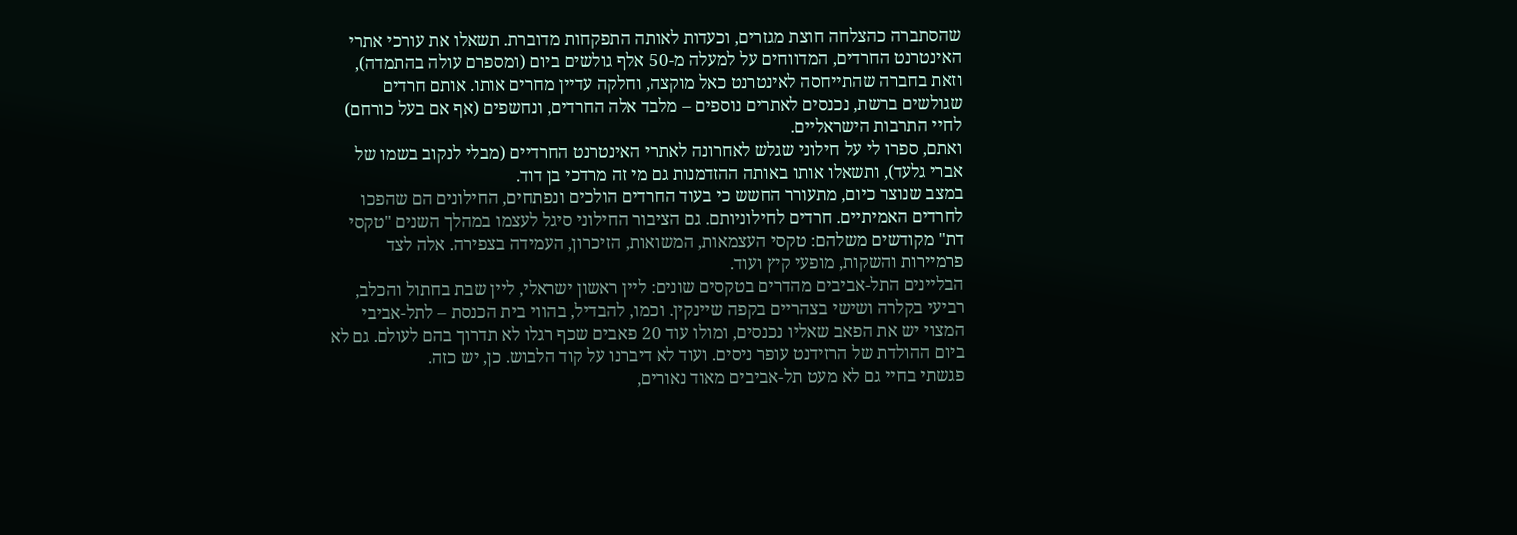שהסתברה כהצלחה חוצת מגזרים, וכעדות לאותה התפקחות מדוברת. תשאלו את עורכי אתרי האינטרנט החרדים, המדווחים על למעלה מ-50 אלף גולשים ביום (ומספרם עולה בהתמדה), וזאת בחברה שהתייחסה לאינטרנט כאל מוקצה, וחלקה עדיין מחרים אותו. אותם חרדים שגולשים ברשת, נכנסים לאתרים נוספים – מלבד אלה החרדים, ונחשפים (אף אם בעל כורחם) לחיי התרבות הישראליים.
ואתם, ספרו לי על חילוני שגלש לאחרונה לאתרי האינטרנט החרדיים (מבלי לנקוב בשמו של אברי גלעד), ותשאלו אותו באותה ההזדמנות גם מי זה מרדכי בן דוד.
במצב שנוצר כיום, מתעורר החשש כי בעוד החרדים הולכים ונפתחים, החילונים הם שהפכו
לחרדים האמיתיים. חרדים לחילוניותם. גם הציבור החילוני סיגל לעצמו במהלך השנים "טקסי דת" מקודשים משלהם: טקסי העצמאות, המשואות, הזיכרון, העמידה בצפירה. אלה לצד פרמיירות והשקות, מופעי קיץ ועוד.
הבליינים התל-אביבים מהדרים בטקסים שונים: ליין ראשון ישראלי, ליין שבת בחתול והכלב, רביעי בקלרה ושישי בצהריים בקפה שיינקין. וכמו, להבדיל, בהווי בית הכנסת – לתל-אביבי המצוי יש את הפאב שאליו נכנסים, ומולו עוד 20 פאבים שכף רגלו לא תדרוך בהם לעולם. גם לא ביום ההולדת של הרזידנט עופר ניסים. ועוד לא דיברנו על קוד הלבוש. כן, יש כזה.
פגשתי בחיי גם לא מעט תל-אביבים מאוד נאורים,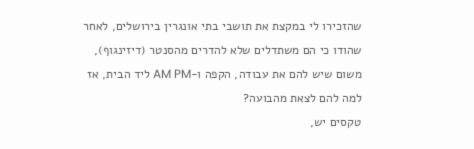שהזכירו לי במקצת את תושבי בתי אונגרין בירושלים, לאחר שהודו כי הם משתדלים שלא להדרים מהסנטר (דיזינגוף), משום שיש להם את עבודה, הקפה ו-AM PM ליד הבית, אז למה להם לצאת מהבועה?
טקסים יש,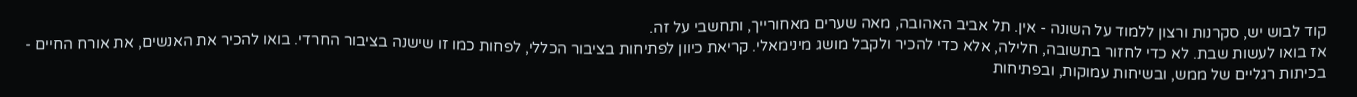קוד לבוש יש, סקרנות ורצון ללמוד על השונה - אין. תל אביב האהובה, מאה שערים מאחורייך, ותחשבי על זה.
אז בואו לעשות שבת. לא כדי לחזור בתשובה, חלילה, אלא כדי להכיר ולקבל מושג מינימאלי. קריאת כיוון לפתיחות בציבור הכללי, לפחות כמו זו שישנה בציבור החרדי. בואו להכיר את האנשים, את אורח החיים - בכיתות רגליים של ממש, ובשיחות עמוקות, ובפתיחות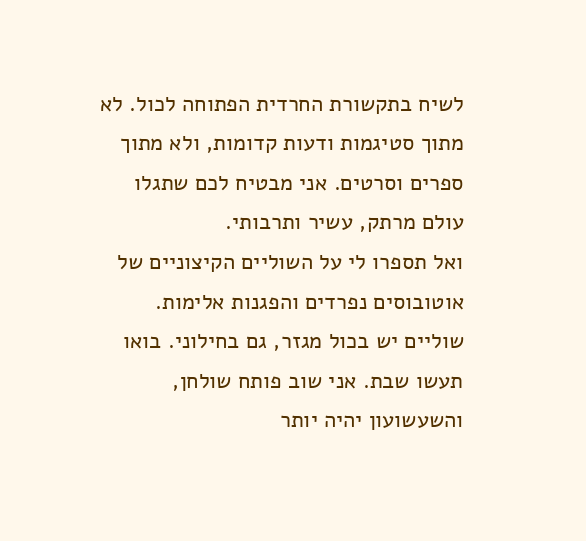לשיח בתקשורת החרדית הפתוחה לכול. לא מתוך סטיגמות ודעות קדומות, ולא מתוך ספרים וסרטים. אני מבטיח לכם שתגלו עולם מרתק, עשיר ותרבותי.
ואל תספרו לי על השוליים הקיצוניים של אוטובוסים נפרדים והפגנות אלימות. שוליים יש בכול מגזר, גם בחילוני. בואו תעשו שבת. אני שוב פותח שולחן, והשעשועון יהיה יותר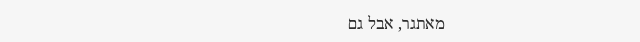מאתגר, אבל גם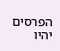הפרסים יהיו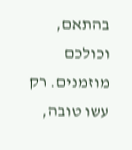בהתאם, וכולכם מוזמנים. רק עשו טובה,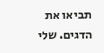תביאו את הדגים. שלי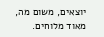יוצאים, משום מה, מאוד מלוחים.